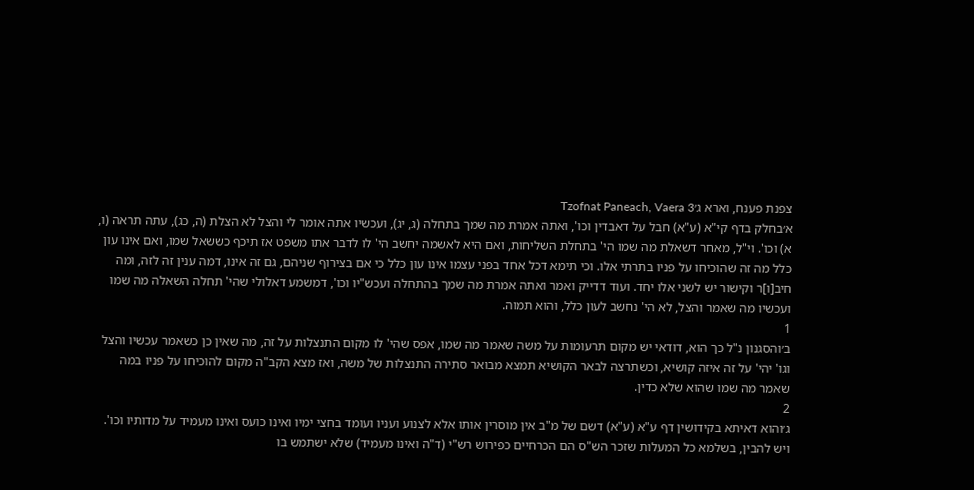צפנת פענח, וארא ג׳Tzofnat Paneach, Vaera 3
א׳בחלק בדף קי"א (ע"א) חבל על דאבדין וכו', ואתה אמרת מה שמך בתחלה (ג, יג), ועכשיו אתה אומר לי והצל לא הצלת (ה, כג), עתה תראה (ו, א) וכו'. וי"ל, מאחר דשאלת מה שמו הי' בתחלת השליחות, ואם היא לאשמה יחשב הי' לו לדבר אתו משפט אז תיכף כששאל שמו, ואם אינו עון כלל מה זה שהוכיחו על פניו בתרתי אלו. וכי תימא דכל אחד בפני עצמו אינו עון כלל כי אם בצירוף שניהם, גם זה אינו, דמה ענין זה לזה, ומה חיב[ו]ר וקישור יש לשני אלו יחד. ועוד דדייק ואמר ואתה אמרת מה שמך בהתחלה ועכש"יו וכו', דמשמע דאלולי שהי' תחלה השאלה מה שמו ועכשיו מה שאמר והצל, לא הי' נחשב לעון כלל, והוא תמוה.
1
ב׳והסגנון נ"ל כך הוא, דודאי יש מקום תרעומות על משה שאמר מה שמו, אפס שהי' לו מקום התנצלות על זה, מה שאין כן כשאמר עכשיו והצל וגו' יהי' על זה איזה קושיא, וכשתרצה לבאר הקושיא תמצא מבואר סתירה התנצלות של משה, ואז מצא הקב"ה מקום להוכיחו על פניו במה שאמר מה שמו שהוא שלא כדין.
2
ג׳והוא דאיתא בקידושין דף ע"א (ע"א) דשם של מ"ב אין מוסרין אותו אלא לצנוע ועניו ועומד בחצי ימיו ואינו כועס ואינו מעמיד על מדותיו וכו'. ויש להבין, בשלמא כל המעלות שזכר הש"ס הם הכרחיים כפירוש רש"י (ד"ה ואינו מעמיד) שלא ישתמש בו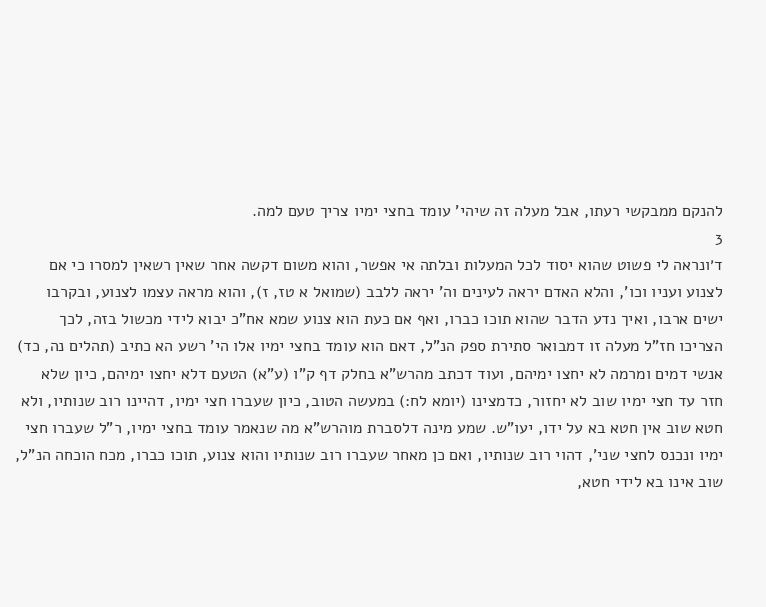להנקם ממבקשי רעתו, אבל מעלה זה שיהי' עומד בחצי ימיו צריך טעם למה.
3
ד׳ונראה לי פשוט שהוא יסוד לכל המעלות ובלתה אי אפשר, והוא משום דקשה אחר שאין רשאין למסרו כי אם לצנוע ועניו וכו', והלא האדם יראה לעינים וה' יראה ללבב (שמואל א טז, ז), והוא מראה עצמו לצנוע, ובקרבו ישים ארבו, ואיך נדע הדבר שהוא תוכו כברו, ואף אם כעת הוא צנוע שמא אח"כ יבוא לידי מכשול בזה, לכך הצריכו חז"ל מעלה זו דמבואר סתירת ספק הנ"ל, דאם הוא עומד בחצי ימיו אלו הי' רשע הא כתיב (תהלים נה, כד) אנשי דמים ומרמה לא יחצו ימיהם, ועוד דכתב מהרש"א בחלק דף ק"ו (ע"א) הטעם דלא יחצו ימיהם, כיון שלא חזר עד חצי ימיו שוב לא יחזור, כדמצינו (יומא לח:) במעשה הטוב, כיון שעברו חצי ימיו, דהיינו רוב שנותיו, ולא חטא שוב אין חטא בא על ידו, יעו"ש. שמע מינה דלסברת מוהרש"א מה שנאמר עומד בחצי ימיו, ר"ל שעברו חצי ימיו ונכנס לחצי שני', דהוי רוב שנותיו, ואם כן מאחר שעברו רוב שנותיו והוא צנוע, תוכו כברו, מכח הוכחה הנ"ל, שוב אינו בא לידי חטא,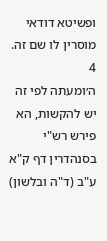ופשיטא דודאי מוסרין לו שם זה.
4
ה׳ומעתה לפי זה יש להקשות, הא פירש רש"י בסנהדרין דף ק"א ע"ב (ד"ה ובלשון)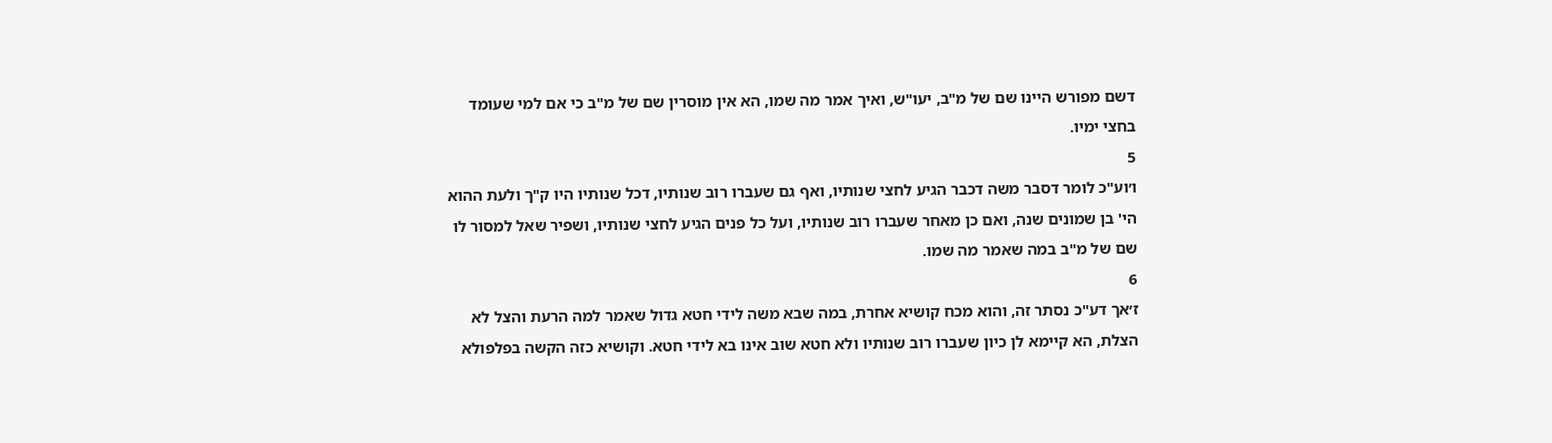דשם מפורש היינו שם של מ"ב, יעו"ש, ואיך אמר מה שמו, הא אין מוסרין שם של מ"ב כי אם למי שעומד בחצי ימיו.
5
ו׳וע"כ לומר דסבר משה דכבר הגיע לחצי שנותיו, ואף גם שעברו רוב שנותיו, דכל שנותיו היו ק"ך ולעת ההוא הי' בן שמונים שנה, ואם כן מאחר שעברו רוב שנותיו, ועל כל פנים הגיע לחצי שנותיו, ושפיר שאל למסור לו שם של מ"ב במה שאמר מה שמו.
6
ז׳אך דע"כ נסתר זה, והוא מכח קושיא אחרת, במה שבא משה לידי חטא גדול שאמר למה הרעת והצל לא הצלת, הא קיימא לן כיון שעברו רוב שנותיו ולא חטא שוב אינו בא לידי חטא. וקושיא כזה הקשה בפלפולא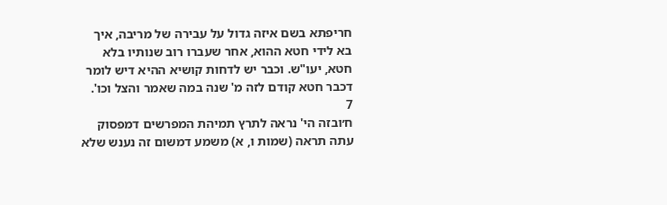חריפתא בשם איזה גדול על עבירה של מריבה, איך בא לידי חטא ההוא, אחר שעברו רוב שנותיו בלא חטא, יעו"ש. וכבר יש לדחות קושיא ההיא דיש לומר דכבר חטא קודם לזה מ' שנה במה שאמר והצל וכו'.
7
ח׳ובזה הי' נראה לתרץ תמיהת המפרשים דמפסוק עתה תראה (שמות ו, א) משמע דמשום זה נענש שלא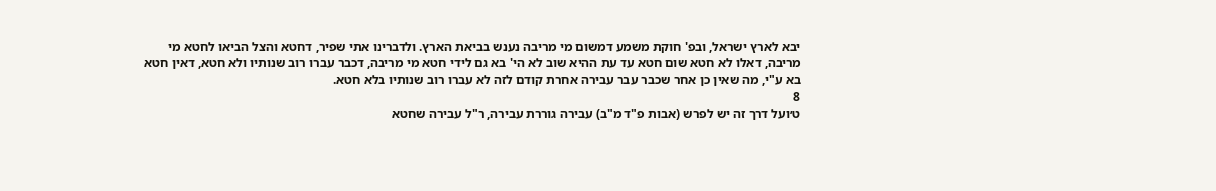יבא לארץ ישראל, ובפ' חוקת משמע דמשום מי מריבה נענש בביאת הארץ. ולדברינו אתי שפיר, דחטא והצל הביאו לחטא מי מריבה, דאלו לא חטא שום חטא עד עת ההיא שוב לא הי' בא גם לידי חטא מי מריבה, דכבר עברו רוב שנותיו ולא חטא, דאין חטא בא ע"י, מה שאין כן אחר שכבר עבר עבירה אחרת קודם לזה לא עברו רוב שנותיו בלא חטא.
8
ט׳ועל דרך זה יש לפרש (אבות פ"ד מ"ב) עבירה גוררת עבירה, ר"ל עבירה שחטא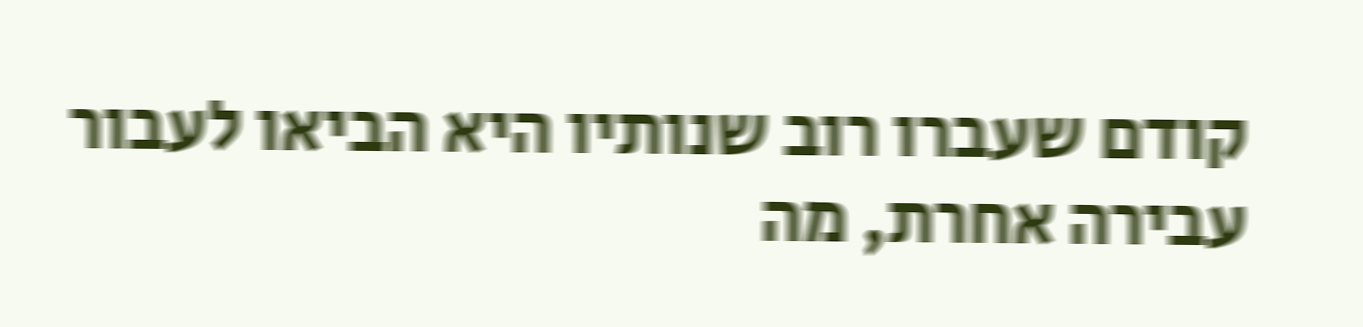קודם שעברו רוב שנותיו היא הביאו לעבור עבירה אחרת, מה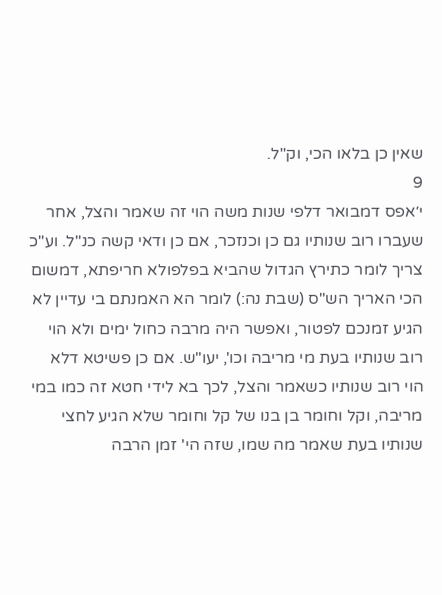שאין כן בלאו הכי, וק"ל.
9
י׳אפס דמבואר דלפי שנות משה הוי זה שאמר והצל, אחר שעברו רוב שנותיו גם כן וכנזכר, אם כן ודאי קשה כנ"ל. וע"כ צריך לומר כתירץ הגדול שהביא בפלפולא חריפתא, דמשום הכי האריך הש"ס (שבת נה:) לומר הא האמנתם בי עדיין לא הגיע זמנכם לפטור, ואפשר היה מרבה כחול ימים ולא הוי רוב שנותיו בעת מי מריבה וכו', יעו"ש. אם כן פשיטא דלא הוי רוב שנותיו כשאמר והצל, לכך בא לידי חטא זה כמו במי מריבה, וקל וחומר בן בנו של קל וחומר שלא הגיע לחצי שנותיו בעת שאמר מה שמו, שזה הי' זמן הרבה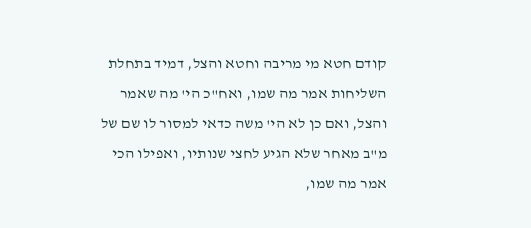קודם חטא מי מריבה וחטא והצל, דמיד בתחלת השליחות אמר מה שמו, ואח"כ הי' מה שאמר והצל, ואם כן לא הי' משה כדאי למסור לו שם של מ"ב מאחר שלא הגיע לחצי שנותיו, ואפילו הכי אמר מה שמו,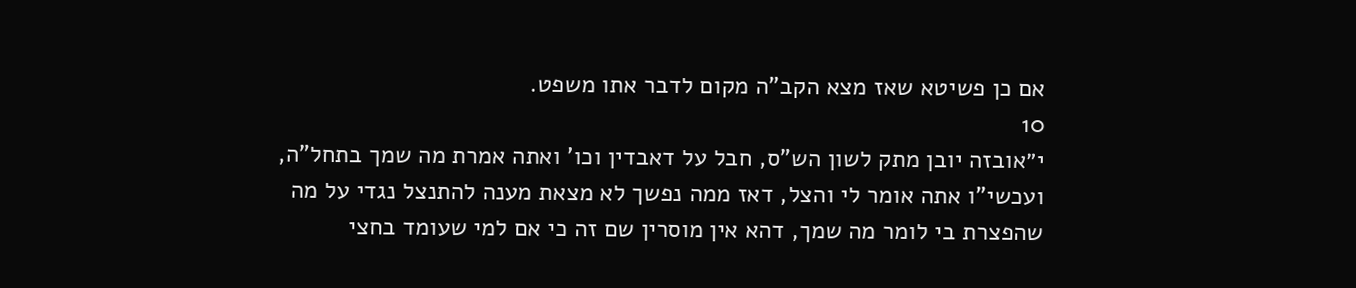אם כן פשיטא שאז מצא הקב"ה מקום לדבר אתו משפט.
10
י״אובזה יובן מתק לשון הש"ס, חבל על דאבדין וכו' ואתה אמרת מה שמך בתחל"ה, ועכשי"ו אתה אומר לי והצל, דאז ממה נפשך לא מצאת מענה להתנצל נגדי על מה שהפצרת בי לומר מה שמך, דהא אין מוסרין שם זה כי אם למי שעומד בחצי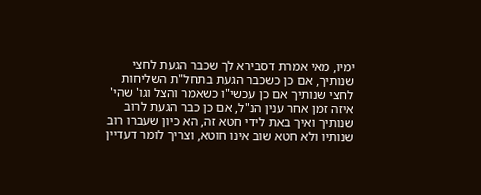ימיו, מאי אמרת דסבירא לך שכבר הגעת לחצי שנותיך, אם כן כשכבר הגעת בתחל"ת השליחות לחצי שנותיך אם כן עכשי"ו כשאמר והצל וגו' שהי' איזה זמן אחר ענין הנ"ל, אם כן כבר הגעת לרוב שנותיך ואיך באת לידי חטא זה, הא כיון שעברו רוב שנותיו ולא חטא שוב אינו חוטא, וצריך לומר דעדיין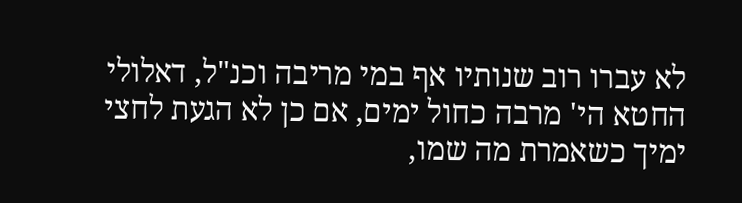לא עברו רוב שנותיו אף במי מריבה וכנ"ל, דאלולי החטא הי' מרבה כחול ימים, אם כן לא הגעת לחצי ימיך כשאמרת מה שמו,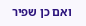ואם כן שפיר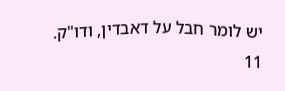יש לומר חבל על דאבדין, ודו"ק.
11